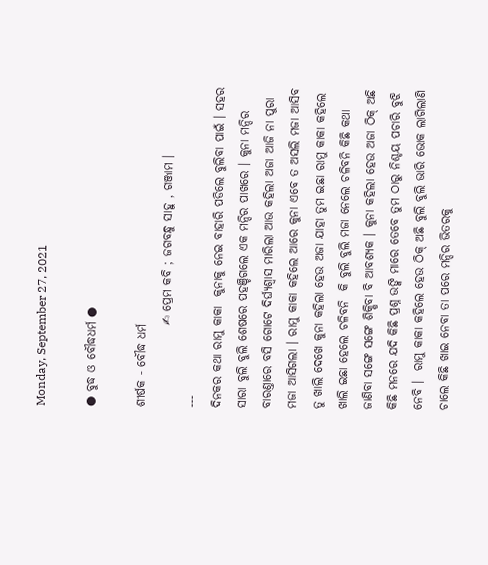Monday, September 27, 2021

● ବୁଦ୍ଧ ଓ ବୌଦ୍ଧଧର୍ମ ●

ଶୀର୍ଷକ ‐ ବୌଦ୍ଧ ଧର୍ମ
                 ✍ ପ୍ରେମ କବି ; ଜଗବନ୍ଧୁ ସାହୁ , ଗଞ୍ଜାମ ।
---
ଦିନକର କଥା ରାମୁ କାକା  କୁନାକୁ ନେଇ ବାହାରି ପଡିଲେ ବୁଲିବା ପାଇଁ । ସହର ସାରା ବୁଲି ବୁଲି ଶେଷରେ ପହଞ୍ଚିଗଲେ ଏକ ମନ୍ଦିର ପାଖରେ । କୁନା ମନ୍ଦିର ବାରଣ୍ତାରେ ବସି ଗୋଟେ ଦିର୍ଘ୍ଯଶ୍ବାସ ମାରିଲା ଆଉ କହିଲା ଅଜା ଆଜି ନା ପୁରା ମଜା ଆସିଗଲା । ରାମୁ କାକା କହିଲେ ଆରେ କୁନା ଏବେ ତ ଅସଲି ମଜା ଆସିବ ତୁ ଖାଲି ଦେଖେ କୁନା କହିଲା ହେଉ ଅଜା ଯାହା ତୁମ ଇଛା ରାମୁ କାକା କହିଲେ ଖାଲି ଇଛା ହେଲେ ଚଳିବନି  କି ବୁଲି ବୁଲି ମଜା ନେଲେ ଚଳିବନି କିଛି କଥା ଜାଣିବା ସଙ୍ଗେ ସଙ୍ଗେ ଶିକ୍ଷିବା ବି ଆବଶ୍ଯକ । କୁନା କହିଲା ହେଉ ଅଜା ଠିକ୍ ଅଛି କିଛି ମନରେ ଯଦି କିଛି ପ୍ରଶ୍ନ ଉଙ୍କି ମାରେ ତେବେ ତୁମ ଠାରୁ ନିଶ୍ଚୟ ପଚାରି ବୁଝି ନେବି ।  ରାମୁ କାକା କହିଲେ ହେଉ ଠିକ୍ ଅଛି ବୁଲି ବୁଲି ଭାରି ଭୋକ ଲାଗିଲାଣି ଚାଲେ କିଛି ଖାଇ ନେବା ତା ପରେ ମନ୍ଦିର ଭିତରକୁ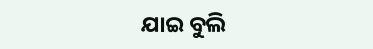ଯାଇ ବୁଲି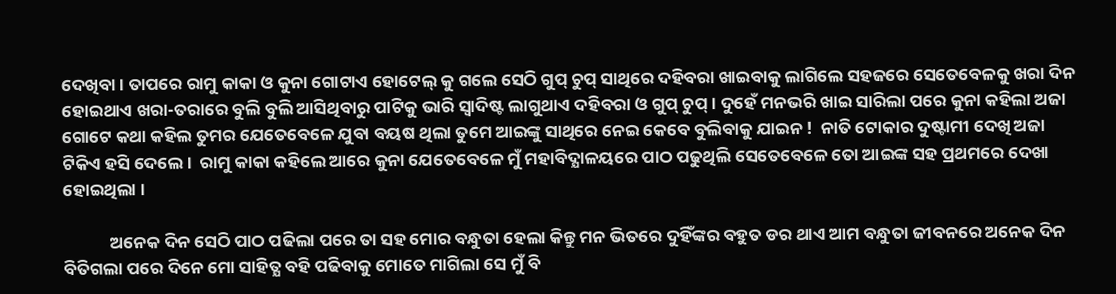ଦେଖିବା । ତାପରେ ରାମୁ କାକା ଓ କୁନା ଗୋଟାଏ ହୋଟେଲ୍ କୁ ଗଲେ ସେଠି ଗୁପ୍ ଚୁପ୍ ସାଥିରେ ଦହିବରା ଖାଇବାକୁ ଲାଗିଲେ ସହଜରେ ସେତେବେଳକୁ ଖରା ଦିନ ହୋଇଥାଏ ଖରା-ତରାରେ ବୁଲି ବୁଲି ଆସିଥିବାରୁ ପାଟିକୁ ଭାରି ସ୍ବାଦିଷ୍ଟ ଲାଗୁଥାଏ ଦହିବରା ଓ ଗୁପ୍ ଚୁପ୍ । ଦୁହେଁ ମନଭରି ଖାଇ ସାରିଲା ପରେ କୁନା କହିଲା ଅଜା ଗୋଟେ କଥା କହିଲ ତୁମର ଯେତେବେଳେ ଯୁବା ବୟଷ ଥିଲା ତୁମେ ଆଇଙ୍କୁ ସାଥିରେ ନେଇ କେବେ ବୁଲିବାକୁ ଯାଇନ !  ନାତି ଟୋକାର ଦୁଷ୍ଟାମୀ ଦେଖି ଅଜା ଟିକିଏ ହସି ଦେଲେ ।  ରାମୁ କାକା କହିଲେ ଆରେ କୁନା ଯେତେବେଳେ ମୁଁ ମହାବିଦ୍ଯାଳୟରେ ପାଠ ପଢୁଥିଲି ସେତେବେଳେ ତୋ ଆଇଙ୍କ ସହ ପ୍ରଥମରେ ଦେଖା ହୋଇଥିଲା ।

            ଅନେକ ଦିନ ସେଠି ପାଠ ପଢିଲା ପରେ ତା ସହ ମୋର ବନ୍ଧୁତା ହେଲା କିନ୍ତୁ ମନ ଭିତରେ ଦୁହିଁଙ୍କର ବହୁତ ଡର ଥାଏ ଆମ ବନ୍ଧୁତା ଜୀବନରେ ଅନେକ ଦିନ ବିତିଗଲା ପରେ ଦିନେ ମୋ ସାହିତ୍ଯ ବହି ପଢିବାକୁ ମୋତେ ମାଗିଲା ସେ ମୁଁ ବି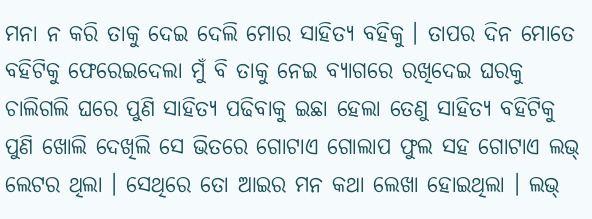ମନା ନ କରି ତାକୁ ଦେଇ ଦେଲି ମୋର ସାହିତ୍ଯ ବହିକୁ । ତାପର ଦିନ ମୋତେ ବହିଟିକୁ ଫେରେଇଦେଲା ମୁଁ ବି ତାକୁ ନେଇ ବ୍ଯାଗରେ ରଖିଦେଇ ଘରକୁ ଚାଲିଗଲି ଘରେ ପୁଣି ସାହିତ୍ଯ ପଢିବାକୁ ଇଛା ହେଲା ତେଣୁ ସାହିତ୍ଯ ବହିଟିକୁ ପୁଣି ଖୋଲି ଦେଖିଲି ସେ ଭିତରେ ଗୋଟାଏ ଗୋଲାପ ଫୁଲ ସହ ଗୋଟାଏ ଲଭ୍ ଲେଟର ଥିଲା । ସେଥିରେ ତୋ ଆଇର ମନ କଥା ଲେଖା ହୋଇଥିଲା । ଲଭ୍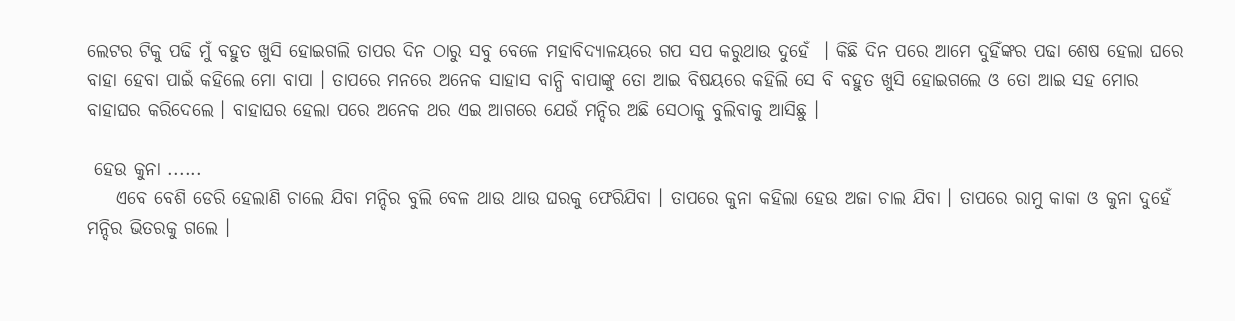ଲେଟର ଟିକୁ ପଢି ମୁଁ ବହୁତ ଖୁସି ହୋଇଗଲି ତାପର ଦିନ ଠାରୁ ସବୁ ବେଳେ ମହାବିଦ୍ଯାଳୟରେ ଗପ ସପ କରୁଥାଉ ଦୁହେଁ  । କିଛି ଦିନ ପରେ ଆମେ ଦୁହିଁଙ୍କର ପଢା ଶେଷ ହେଲା ଘରେ ବାହା ହେବା ପାଇଁ କହିଲେ ମୋ ବାପା । ତାପରେ ମନରେ ଅନେକ ସାହାସ ବାନ୍ଧି ବାପାଙ୍କୁ ତୋ ଆଇ ବିଷୟରେ କହିଲି ସେ ବି ବହୁତ ଖୁସି ହୋଇଗଲେ ଓ ତୋ ଆଇ ସହ ମୋର ବାହାଘର କରିଦେଲେ । ବାହାଘର ହେଲା ପରେ ଅନେକ ଥର ଏଇ ଆଗରେ ଯେଉଁ ମନ୍ଦିର ଅଛି ସେଠାକୁ ବୁଲିବାକୁ ଆସିଛୁ ।

 ହେଉ କୁନା ......
    ଏବେ ବେଶି ଡେରି ହେଲାଣି ଚାଲେ ଯିବା ମନ୍ଦିର ବୁଲି ବେଳ ଥାଉ ଥାଉ ଘରକୁ ଫେରିଯିବା । ତାପରେ କୁନା କହିଲା ହେଉ ଅଜା ଚାଲ ଯିବା । ତାପରେ ରାମୁ କାକା ଓ କୁନା ଦୁହେଁ ମନ୍ଦିର ଭିତରକୁ ଗଲେ ।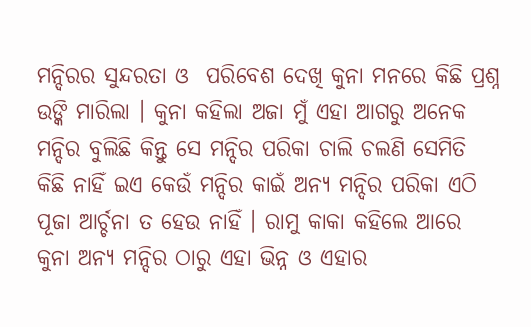ମନ୍ଦିରର ସୁନ୍ଦରତା ଓ  ପରିବେଶ ଦେଖି କୁନା ମନରେ କିଛି ପ୍ରଶ୍ନ ଉଙ୍କି ମାରିଲା । କୁନା କହିଲା ଅଜା ମୁଁ ଏହା ଆଗରୁ ଅନେକ ମନ୍ଦିର ବୁଲିଛି କିନ୍ତୁ ସେ ମନ୍ଦିର ପରିକା ଚାଲି ଚଲଣି ସେମିତି କିଛି ନାହିଁ ଇଏ କେଉଁ ମନ୍ଦିର କାଇଁ ଅନ୍ଯ ମନ୍ଦିର ପରିକା ଏଠି ପୂଜା ଆର୍ଚ୍ଚନା ତ ହେଉ ନାହିଁ । ରାମୁ କାକା କହିଲେ ଆରେ କୁନା ଅନ୍ଯ ମନ୍ଦିର ଠାରୁ ଏହା ଭିନ୍ନ ଓ ଏହାର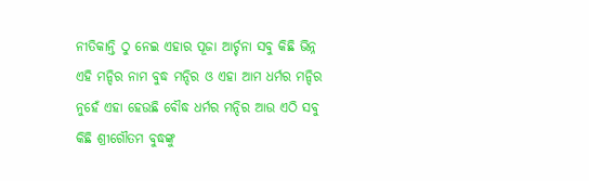ନୀତିକାନ୍ତି ଠୁ ନେଇ ଏହାର ପୂଜା ଆର୍ଚ୍ଚନା ସବୁ କିଛି ଭିନ୍ନ ଏହି ମନ୍ଦିର ନାମ ବୁଦ୍ଧ ମନ୍ଦିର ଓ ଏହା ଆମ ଧର୍ମର ମନ୍ଦିର ନୁହେଁ ଏହା ହେଉଛି ବୌଦ୍ଧ ଧର୍ମର ମନ୍ଦିର ଆଉ ଏଠି ସବୁ କିଛି ଶ୍ରୀଗୌତମ ବୁଦ୍ଧଙ୍କୁ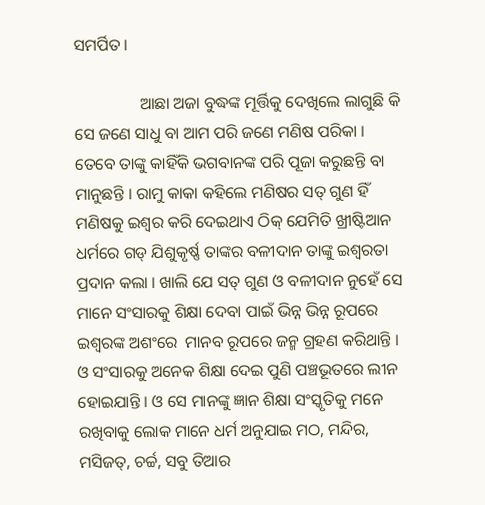ସମର୍ପିତ।

                ଆଛା ଅଜା ବୁଦ୍ଧଙ୍କ ମୂର୍ତ୍ତିକୁ ଦେଖିଲେ ଲାଗୁଛି କି ସେ ଜଣେ ସାଧୁ ବା ଆମ ପରି ଜଣେ ମଣିଷ ପରିକା । ତେବେ ତାଙ୍କୁ କାହିଁକି ଭଗବାନଙ୍କ ପରି ପୂଜା କରୁଛନ୍ତି ବା ମାନୁଛନ୍ତି । ରାମୁ କାକା କହିଲେ ମଣିଷର ସତ୍ ଗୁଣ ହିଁ ମଣିଷକୁ ଇଶ୍ବର କରି ଦେଇଥାଏ ଠିକ୍ ଯେମିତି ଖ୍ରୀଷ୍ଟିଆନ ଧର୍ମରେ ଗଡ୍ ଯିଶୁକୃର୍ଷ୍ଣ ତାଙ୍କର ବଳୀଦାନ ତାଙ୍କୁ ଇଶ୍ବରତା ପ୍ରଦାନ କଲା । ଖାଲି ଯେ ସତ୍ ଗୁଣ ଓ ବଳୀଦାନ ନୁହେଁ ସେ ମାନେ ସଂସାରକୁ ଶିକ୍ଷା ଦେବା ପାଇଁ ଭିନ୍ନ ଭିନ୍ନ ରୂପରେ ଇଶ୍ବରଙ୍କ ଅଶଂରେ  ମାନବ ରୂପରେ ଜନ୍ମ ଗ୍ରହଣ କରିଥାନ୍ତି । ଓ ସଂସାରକୁ ଅନେକ ଶିକ୍ଷା ଦେଇ ପୁଣି ପଞ୍ଚଭୂତରେ ଲୀନ ହୋଇଯାନ୍ତି । ଓ ସେ ମାନଙ୍କୁ ଜ୍ଞାନ ଶିକ୍ଷା ସଂସ୍କୃତିକୁ ମନେ ରଖିବାକୁ ଲୋକ ମାନେ ଧର୍ମ ଅନୁଯାଇ ମଠ, ମନ୍ଦିର, ମସିଜତ୍, ଚର୍ଚ୍ଚ, ସବୁ ତିଆର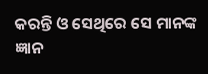କରନ୍ତି ଓ ସେଥିରେ ସେ ମାନଙ୍କ ଜ୍ଞାନ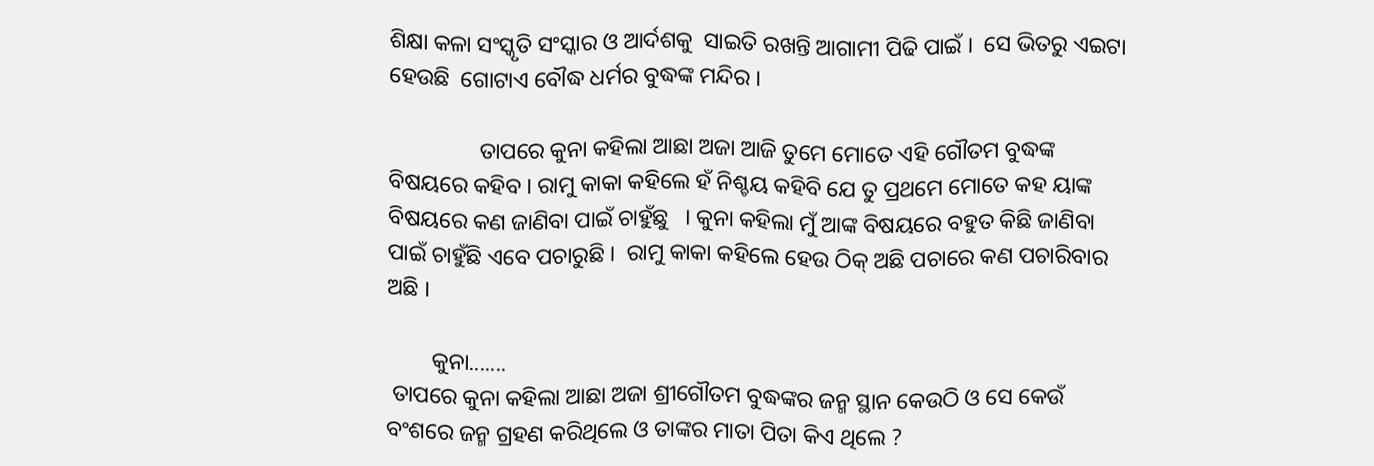ଶିକ୍ଷା କଳା ସଂସ୍କୃତି ସଂସ୍କାର ଓ ଆର୍ଦଶକୁ  ସାଇତି ରଖନ୍ତି ଆଗାମୀ ପିଢି ପାଇଁ ।  ସେ ଭିତରୁ ଏଇଟା  ହେଉଛି  ଗୋଟାଏ ବୌଦ୍ଧ ଧର୍ମର ବୁଦ୍ଧଙ୍କ ମନ୍ଦିର ।

                ତାପରେ କୁନା କହିଲା ଆଛା ଅଜା ଆଜି ତୁମେ ମୋତେ ଏହି ଗୌତମ ବୁଦ୍ଧଙ୍କ ବିଷୟରେ କହିବ । ରାମୁ କାକା କହିଲେ ହଁ ନିଶ୍ଚୟ କହିବି ଯେ ତୁ ପ୍ରଥମେ ମୋତେ କହ ୟାଙ୍କ ବିଷୟରେ କଣ ଜାଣିବା ପାଇଁ ଚାହୁଁଛୁ   । କୁନା କହିଲା ମୁଁ ଆଙ୍କ ବିଷୟରେ ବହୁତ କିଛି ଜାଣିବା ପାଇଁ ଚାହୁଁଛି ଏବେ ପଚାରୁଛି ।  ରାମୁ କାକା କହିଲେ ହେଉ ଠିକ୍ ଅଛି ପଚାରେ କଣ ପଚାରିବାର ଅଛି ।

        କୁନା.......
 ତାପରେ କୁନା କହିଲା ଆଛା ଅଜା ଶ୍ରୀଗୌତମ ବୁଦ୍ଧଙ୍କର ଜନ୍ମ ସ୍ଥାନ କେଉଠି ଓ ସେ କେଉଁ ବଂଶରେ ଜନ୍ମ ଗ୍ରହଣ କରିଥିଲେ ଓ ତାଙ୍କର ମାତା ପିତା କିଏ ଥିଲେ ?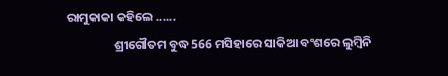ରାମୁକାକା କହିଲେ ......
                 ଶ୍ରୀଗୌତମ ବୁଦ୍ଧ 566 ମସିହାରେ ସାକିଆ ବଂଶରେ ଲୁମ୍ବିନି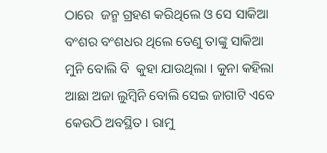ଠାରେ  ଜନ୍ମ ଗ୍ରହଣ କରିଥିଲେ ଓ ସେ ସାକିଆ ବଂଶର ବଂଶଧର ଥିଲେ ତେଣୁ ତାଙ୍କୁ ସାକିଆ ମୁନି ବୋଲି ବି  କୁହା ଯାଉଥିଲା । କୁନା କହିଲା ଆଛା ଅଜା ଲୁମ୍ବିନି ବୋଲି ସେଇ ଜାଗାଟି ଏବେ କେଉଠି ଅବସ୍ଥିତ । ରାମୁ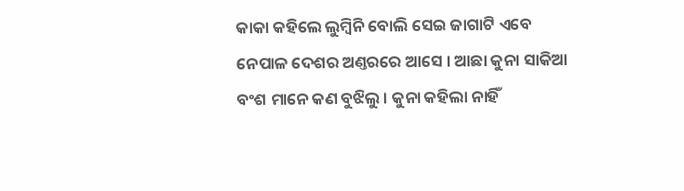କାକା କହିଲେ ଲୁମ୍ବିନି ବୋଲି ସେଇ ଜାଗାଟି ଏବେ ନେପାଳ ଦେଶର ଅଣ୍ତରରେ ଆସେ । ଆଛା କୁନା ସାକିଆ ବଂଶ ମାନେ କଣ ବୁଝିଲୁ । କୁନା କହିଲା ନାହିଁ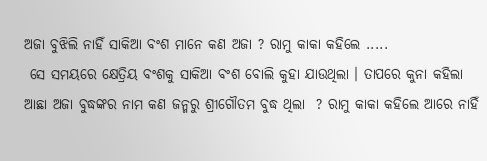ଅଜା ବୁଝିଲି ନାହିଁ ସାକିଆ ବଂଶ ମାନେ କଣ ଅଜା ? ରାମୁ କାକା କହିଲେ .....
 ସେ ସମୟରେ କ୍ଷେତ୍ରିୟ ବଂଶକୁ ସାକିଆ ବଂଶ ବୋଲି କୁହା ଯାଉଥିଲା । ତାପରେ କୁନା କହିଲା ଆଛା ଅଜା ବୁଦ୍ଧଙ୍କର ନାମ କଣ ଜନ୍ମରୁ ଶ୍ରୀଗୌତମ ବୁଦ୍ଧ ଥିଲା  ? ରାମୁ କାକା କହିଲେ ଆରେ ନାହିଁ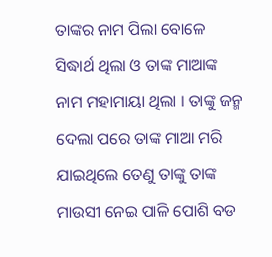ତାଙ୍କର ନାମ ପିଲା ବୋଳେ ସିଦ୍ଧାର୍ଥ ଥିଲା ଓ ତାଙ୍କ ମାଆଙ୍କ ନାମ ମହାମାୟା ଥିଲା । ତାଙ୍କୁ ଜନ୍ମ ଦେଲା ପରେ ତାଙ୍କ ମାଆ ମରି ଯାଇଥିଲେ ତେଣୁ ତାଙ୍କୁ ତାଙ୍କ ମାଉସୀ ନେଇ ପାଳି ପୋଶି ବଡ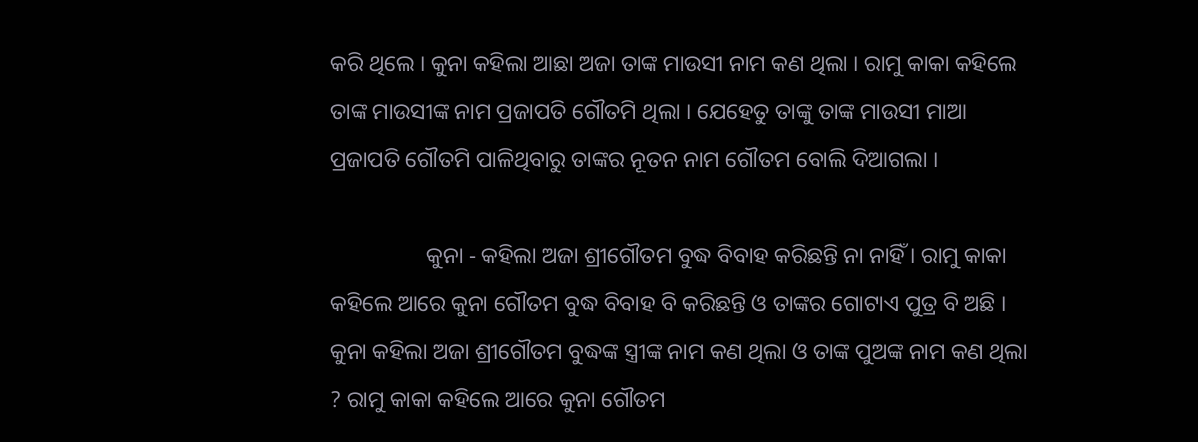କରି ଥିଲେ । କୁନା କହିଲା ଆଛା ଅଜା ତାଙ୍କ ମାଉସୀ ନାମ କଣ ଥିଲା । ରାମୁ କାକା କହିଲେ ତାଙ୍କ ମାଉସୀଙ୍କ ନାମ ପ୍ରଜାପତି ଗୌତମି ଥିଲା । ଯେହେତୁ ତାଙ୍କୁ ତାଙ୍କ ମାଉସୀ ମାଆ ପ୍ରଜାପତି ଗୌତମି ପାଳିଥିବାରୁ ତାଙ୍କର ନୂତନ ନାମ ଗୌତମ ବୋଲି ଦିଆଗଲା ।

                 କୁନା ‐ କହିଲା ଅଜା ଶ୍ରୀଗୌତମ ବୁଦ୍ଧ ବିବାହ କରିଛନ୍ତି ନା ନାହିଁ । ରାମୁ କାକା କହିଲେ ଆରେ କୁନା ଗୌତମ ବୁଦ୍ଧ ବିବାହ ବି କରିଛନ୍ତି ଓ ତାଙ୍କର ଗୋଟାଏ ପୁତ୍ର ବି ଅଛି । କୁନା କହିଲା ଅଜା ଶ୍ରୀଗୌତମ ବୁଦ୍ଧଙ୍କ ସ୍ତ୍ରୀଙ୍କ ନାମ କଣ ଥିଲା ଓ ତାଙ୍କ ପୁଅଙ୍କ ନାମ କଣ ଥିଲା ? ରାମୁ କାକା କହିଲେ ଆରେ କୁନା ଗୌତମ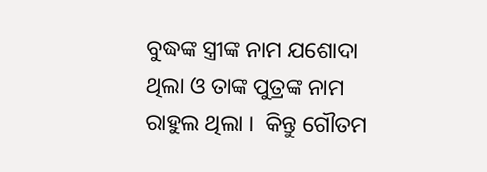ବୁଦ୍ଧଙ୍କ ସ୍ତ୍ରୀଙ୍କ ନାମ ଯଶୋଦା ଥିଲା ଓ ତାଙ୍କ ପୁତ୍ରଙ୍କ ନାମ ରାହୁଲ ଥିଲା ।  କିନ୍ତୁ ଗୌତମ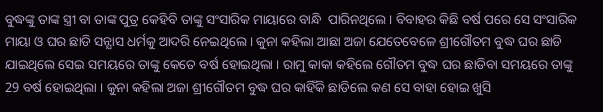ବୁଦ୍ଧଙ୍କୁ ତାଙ୍କ ସ୍ତ୍ରୀ ବା ତାଙ୍କ ପୁତ୍ର କେହିବି ତାଙ୍କୁ ସଂସାରିକ ମାୟାରେ ବାନ୍ଧି  ପାରିନଥିଲେ । ବିବାହର କିଛି ବର୍ଷ ପରେ ସେ ସଂସାରିକ ମାୟା ଓ ଘର ଛାଡି ସନ୍ଯାସ ଧର୍ମକୁ ଆଦରି ନେଇଥିଲେ । କୁନା କହିଲା ଆଛା ଅଜା ଯେତେବେଳେ ଶ୍ରୀଗୌତମ ବୁଦ୍ଧ ଘର ଛାଡି ଯାଇଥିଲେ ସେଇ ସମୟରେ ତାଙ୍କୁ କେତେ ବର୍ଷ ହୋଇଥିଲା । ରାମୁ କାକା କହିଲେ ଗୌତମ ବୁଦ୍ଧ ଘର ଛାଡିବା ସମୟରେ ତାଙ୍କୁ 29 ବର୍ଷ ହୋଇଥିଲା । କୁନା କହିଲା ଅଜା ଶ୍ରୀଗୌତମ ବୁଦ୍ଧ ଘର କାହିଁକି ଛାଡିଲେ କଣ ସେ ବାହା ହୋଇ ଖୁସି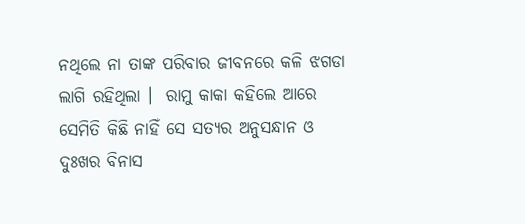ନଥିଲେ ନା ତାଙ୍କ ପରିବାର ଜୀବନରେ କଳି ଝଗଡା ଲାଗି ରହିଥିଲା ।  ରାମୁ କାକା କହିଲେ ଆରେ ସେମିତି କିଛି ନାହିଁ ସେ ସତ୍ଯର ଅନୁସନ୍ଧାନ ଓ ଦୁଃଖର ବିନାସ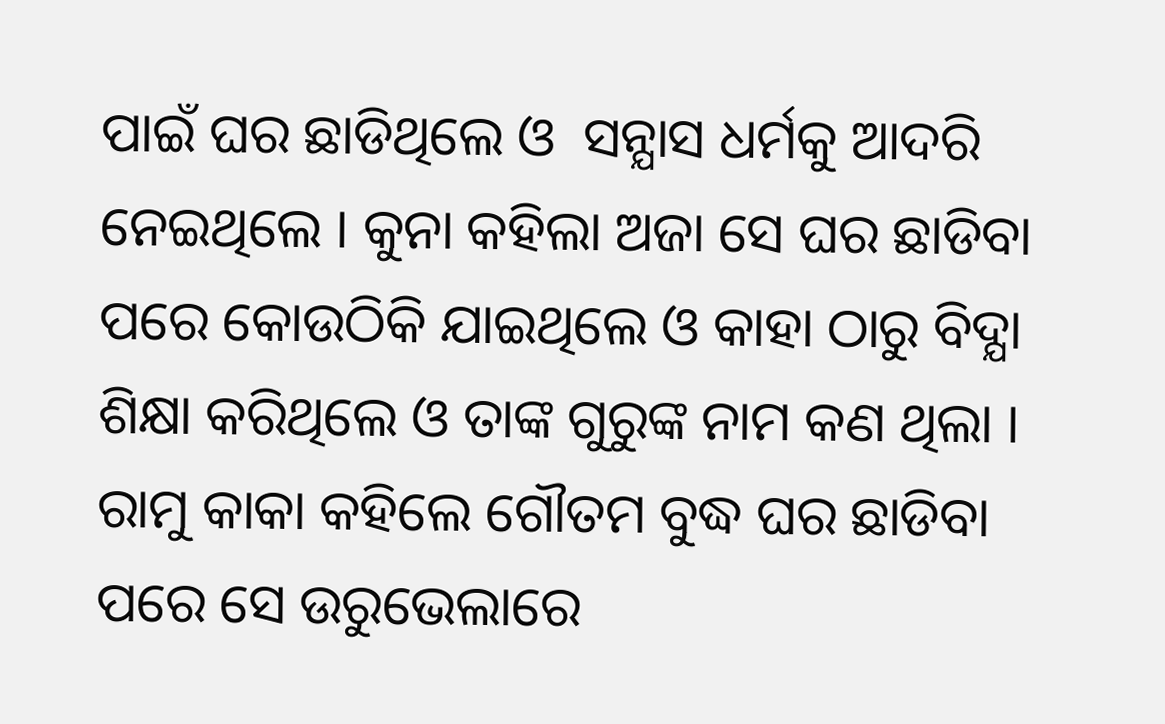ପାଇଁ ଘର ଛାଡିଥିଲେ ଓ  ସନ୍ଯାସ ଧର୍ମକୁ ଆଦରି ନେଇଥିଲେ । କୁନା କହିଲା ଅଜା ସେ ଘର ଛାଡିବା ପରେ କୋଉଠିକି ଯାଇଥିଲେ ଓ କାହା ଠାରୁ ବିଦ୍ଯା ଶିକ୍ଷା କରିଥିଲେ ଓ ତାଙ୍କ ଗୁରୁଙ୍କ ନାମ କଣ ଥିଲା । ରାମୁ କାକା କହିଲେ ଗୌତମ ବୁଦ୍ଧ ଘର ଛାଡିବା ପରେ ସେ ଉରୁଭେଲାରେ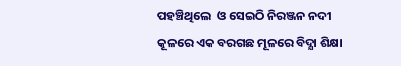ପହଞ୍ଚିଥିଲେ  ଓ ସେଇଠି ନିରଞ୍ଜନ ନଦୀ କୂଳରେ ଏକ ବରଗଛ ମୂଳରେ ବିଦ୍ଯା ଶିକ୍ଷା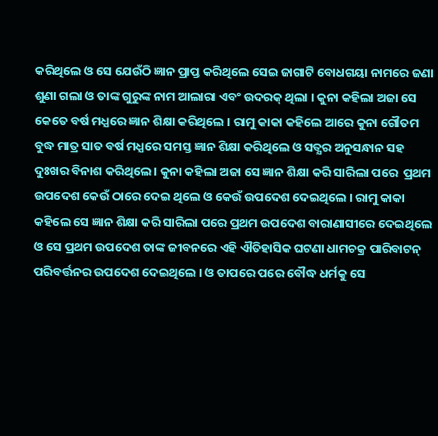କରିଥିଲେ ଓ ସେ ଯେଉଁଠି ଜ୍ଞାନ ପ୍ରାପ୍ତ କରିଥିଲେ ସେଇ ଜାଗାଟି ବୋଧଗୟା ନାମରେ ଜଣା ଶୁଣା ଗଲା ଓ ତାଙ୍କ ଗୁରୁଙ୍କ ନାମ ଆଲାରା ଏବଂ ଉଦରକ୍ ଥିଲା । କୁନା କହିଲା ଅଜା ସେ କେତେ ବର୍ଷ ମଧ୍ଯରେ ଜ୍ଞାନ ଶିକ୍ଷା କରିଥିଲେ । ରାମୁ କାକା କହିଲେ ଆରେ କୁନା ଗୌତମ ବୁଦ୍ଧ ମାତ୍ର ସାତ ବର୍ଷ ମଧ୍ଯରେ ସମସ୍ତ ଜ୍ଞାନ ଶିକ୍ଷା କରିଥିଲେ ଓ ସତ୍ଯର ଅନୁସନ୍ଧାନ ସହ ଦୁଃଖର ବିନାଶ କରିଥିଲେ । କୁନା କହିଲା ଅଜା ସେ ଜ୍ଞାନ ଶିକ୍ଷା କରି ସାରିଲା ପରେ  ପ୍ରଥମ ଉପଦେଶ କେଉଁ ଠାରେ ଦେଇ ଥିଲେ ଓ କେଉଁ ଉପଦେଶ ଦେଇଥିଲେ । ରାମୁ କାକା କହିଲେ ସେ ଜ୍ଞାନ ଶିକ୍ଷା କରି ସାରିଲା ପରେ ପ୍ରଥମ ଉପଦେଶ ବାରାଣାସୀରେ ଦେଇଥିଲେ ଓ ସେ ପ୍ରଥମ ଉପଦେଶ ତାଙ୍କ ଜୀବନରେ ଏହି ଐତିହାସିକ ଘଟଣା ଧାମଚକ୍ର ପାରିବାଟନ୍ ପରିବର୍ତ୍ତନର ଉପଦେଶ ଦେଇଥିଲେ । ଓ ତାପରେ ପରେ ବୌଦ୍ଧ ଧର୍ମକୁ ସେ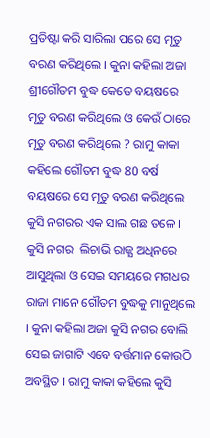ପ୍ରତିଷ୍ଟା କରି ସାରିଲା ପରେ ସେ ମୃତୁ ବରଣ କରିଥିଲେ । କୁନା କହିଲା ଅଜା ଶ୍ରୀଗୌତମ ବୁଦ୍ଧ କେତେ ବୟଷରେ ମୃତୁ ବରଣ କରିଥିଲେ ଓ କେଉଁ ଠାରେ ମୃତୁ ବରଣ କରିଥିଲେ ? ରାମୁ କାକା କହିଲେ ଗୌତମ ବୁଦ୍ଧ 80 ବର୍ଷ ବୟଷରେ ସେ ମୃତୁ ବରଣ କରିଥିଲେ କୁସି ନଗରର ଏକ ସାଲ ଗଛ ତଳେ । କୁସି ନଗର  ଲିଚାଭି ରାଜ୍ଯ ଅଧିନରେ ଆସୁଥିଲା ଓ ସେଇ ସମୟରେ ମଗଧର ରାଜା ମାନେ ଗୌତମ ବୁଦ୍ଧକୁ ମାନୁଥିଲେ । କୁନା କହିଲା ଅଜା କୁସି ନଗର ବୋଲି ସେଇ ଜାଗାଟି ଏବେ ବର୍ତ୍ତମାନ କୋଉଠି ଅବସ୍ଥିତ । ରାମୁ କାକା କହିଲେ କୁସି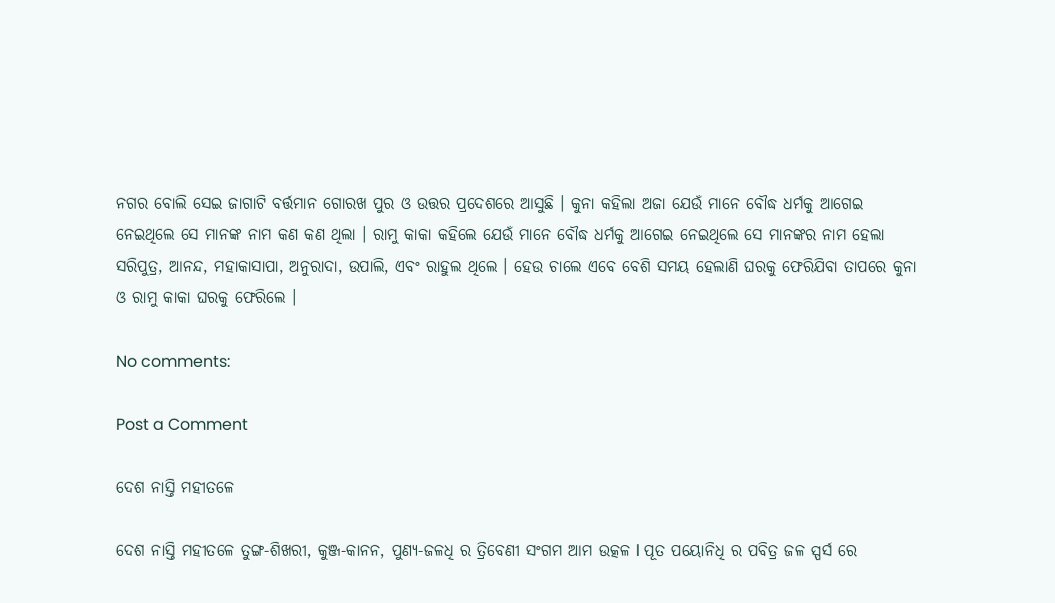ନଗର ବୋଲି ସେଇ ଜାଗାଟି ବର୍ତ୍ତମାନ ଗୋରଖ ପୁର ଓ ଉତ୍ତର ପ୍ରଦେଶରେ ଆସୁଛି । କୁନା କହିଲା ଅଜା ଯେଉଁ ମାନେ ବୌଦ୍ଧ ଧର୍ମକୁ ଆଗେଇ ନେଇଥିଲେ ସେ ମାନଙ୍କ ନାମ କଣ କଣ ଥିଲା । ରାମୁ କାକା କହିଲେ ଯେଉଁ ମାନେ ବୌଦ୍ଧ ଧର୍ମକୁ ଆଗେଇ ନେଇଥିଲେ ସେ ମାନଙ୍କର ନାମ ହେଲା ସରିପୁତ୍ର, ଆନନ୍ଦ, ମହାକାସାପା, ଅନୁରାଦା, ଉପାଲି, ଏବଂ ରାହୁଲ ଥିଲେ । ହେଉ ଚାଲେ ଏବେ ବେଶି ସମୟ ହେଲାଣି ଘରକୁ ଫେରିଯିବା ତାପରେ କୁନା ଓ ରାମୁ କାକା ଘରକୁ ଫେରିଲେ ।

No comments:

Post a Comment

ଦେଶ ନାସ୍ତି ମହୀତଳେ

ଦେଶ ନାସ୍ତି ମହୀତଳେ ତୁଙ୍ଗ-ଶିଖରୀ, କୁଞ୍ଜ-କାନନ, ପୁଣ୍ୟ-ଜଳଧି ର ତ୍ରିବେଣୀ ସଂଗମ ଆମ ଉତ୍କଳ l ପୂତ ପୟୋନିଧି ର ପବିତ୍ର ଜଳ ସ୍ପର୍ସ ରେ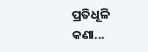ପ୍ରତିଧୂଳି କଣା...